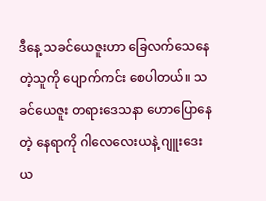ဒီနေ့ သခင်ယေဇူးဟာ ခြေလက်သေနေတဲ့သူကို ပျောက်ကင်း စေပါတယ်။ သခင်ယေဇူး တရားဒေသနာ ဟောပြောနေတဲ့ နေရာကို ဂါလေလေးယနဲ့ ဂျူးဒေးယ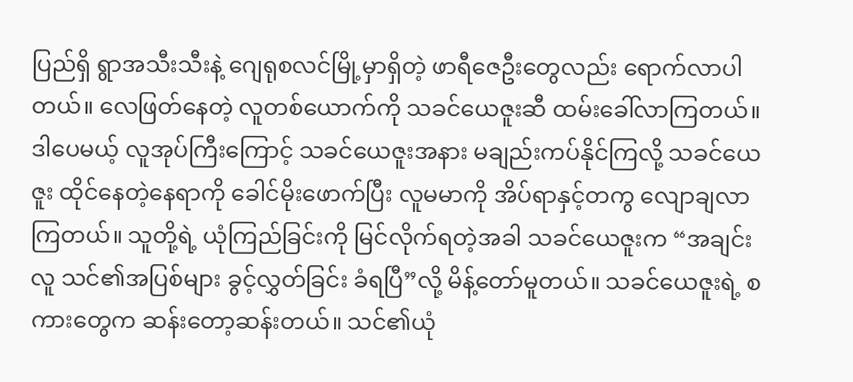ပြည်ရှိ ရွာအသီးသီးနဲ့ ဂျေရုစလင်မြို့မှာရှိတဲ့ ဖာရီဇေဦးတွေလည်း ရောက်လာပါတယ်။ လေဖြတ်နေတဲ့ လူတစ်ယောက်ကို သခင်ယေဇူးဆီ ထမ်းခေါ်လာကြတယ်။ ဒါပေမယ့် လူအုပ်ကြီးကြောင့် သခင်ယေဇူးအနား မချည်းကပ်နိုင်ကြလို့ သခင်ယေဇူး ထိုင်နေတဲ့နေရာကို ခေါင်မိုးဖောက်ပြီး လူမမာကို အိပ်ရာနှင့်တကွ လျောချလာကြတယ်။ သူတို့ရဲ့ ယုံကြည်ခြင်းကို မြင်လိုက်ရတဲ့အခါ သခင်ယေဇူးက “အချင်းလူ သင်၏အပြစ်များ ခွင့်လွှတ်ခြင်း ခံရပြီ”လို့ မိန့်တော်မူတယ်။ သခင်ယေဇူးရဲ့ စကားတွေက ဆန်းတော့ဆန်းတယ်။ သင်၏ယုံ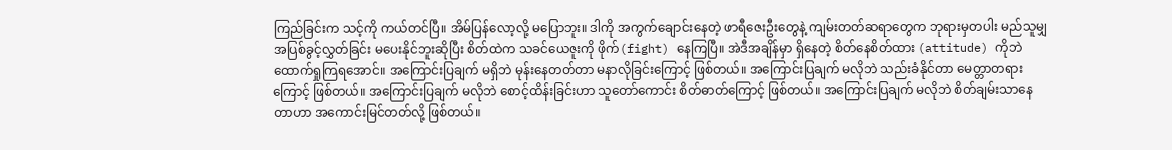ကြည်ခြင်းက သင့်ကို ကယ်တင်ပြီ။ အိမ်ပြန်လော့လို့ မပြောဘူး။ ဒါကို အကွက်ချောင်းနေတဲ့ ဖာရီဇေးဦးတွေနဲ့ ကျမ်းတတ်ဆရာတွေက ဘုရားမှတပါး မည်သူမျှ အပြစ်ခွင့်လွှတ်ခြင်း မပေးနိုင်ဘူးဆိုပြီး စိတ်ထဲက သခင်ယေဇူးကို ဖိုက်(fight) နေကြပြီ။ အဲဒီအချိန်မှာ ရှိနေတဲ့ စိတ်နေစိတ်ထား (attitude) ကိုဘဲ ထောက်ရှုကြရအောင်။ အကြောင်းပြချက် မရှိဘဲ မုန်းနေတတ်တာ မနာလိုခြင်းကြောင့် ဖြစ်တယ်။ အကြောင်းပြချက် မလိုဘဲ သည်းခံနိုင်တာ မေတ္တာတရားကြောင့် ဖြစ်တယ်။ အကြောင်းပြချက် မလိုဘဲ စောင့်ထိန်းခြင်းဟာ သူတော်ကောင်း စိတ်ဓာတ်ကြောင့် ဖြစ်တယ်။ အကြောင်းပြချက် မလိုဘဲ စိတ်ချမ်းသာနေတာဟာ အကောင်းမြင်တတ်လို့ ဖြစ်တယ်။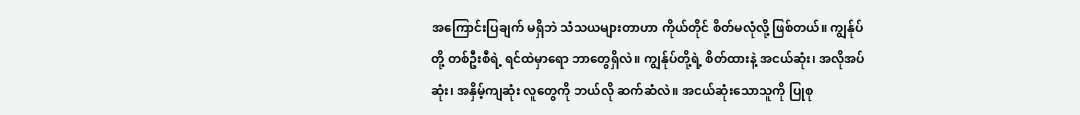အကြောင်းပြချက် မရှိဘဲ သံသယများတာဟာ ကိုယ်တိုင် စိတ်မလုံလို့ ဖြစ်တယ်။ ကျွန်ုပ်တို့ တစ်ဦးစီရဲ့ ရင်ထဲမှာရော ဘာတွေရှိလဲ။ ကျွန်ုပ်တို့ရဲ့ စိတ်ထားနဲ့ အငယ်ဆုံး၊ အလိုအပ်ဆုံး၊ အနှိမ့်ကျဆုံး လူတွေကို ဘယ်လို ဆက်ဆံလဲ။ အငယ်ဆုံးသောသူကို ပြုစု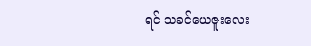ရင် သခင်ယေဇူးလေး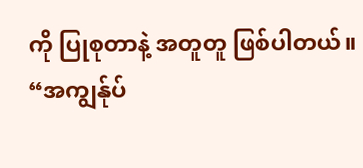ကို ပြုစုတာနဲ့ အတူတူ ဖြစ်ပါတယ်။
“အကျွန်ုပ်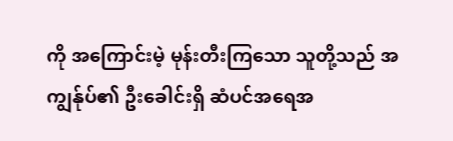ကို အကြောင်းမဲ့ မုန်းတီးကြသော သူတို့သည် အကျွန်ုပ်၏ ဦးခေါင်းရှိ ဆံပင်အရေအ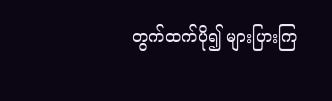တွက်ထက်ပို၍ များပြားကြ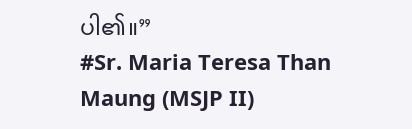ပါ၏။”
#Sr. Maria Teresa Than Maung (MSJP II)